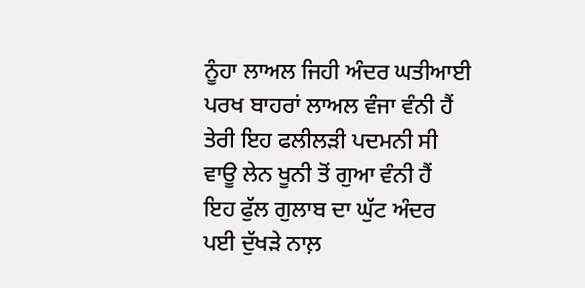ਨੂੰਹਾ ਲਾਅਲ ਜਿਹੀ ਅੰਦਰ ਘਤੀਆਈ
ਪਰਖ ਬਾਹਰਾਂ ਲਾਅਲ ਵੰਜਾ ਵੰਨੀ ਹੈਂ
ਤੇਰੀ ਇਹ ਫਲੀਲੜੀ ਪਦਮਨੀ ਸੀ
ਵਾਊ ਲੇਨ ਖੂਨੀ ਤੋਂ ਗੁਆ ਵੰਨੀ ਹੈਂ
ਇਹ ਫੁੱਲ ਗੁਲਾਬ ਦਾ ਘੁੱਟ ਅੰਦਰ
ਪਈ ਦੁੱਖੜੇ ਨਾਲ਼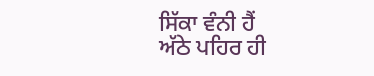ਸਿੱਕਾ ਵੰਨੀ ਹੈਂ
ਅੱਠੇ ਪਹਿਰ ਹੀ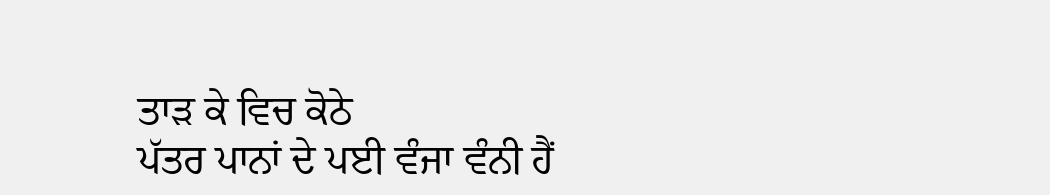ਤਾੜ ਕੇ ਵਿਚ ਕੋਠੇ
ਪੱਤਰ ਪਾਨਾਂ ਦੇ ਪਈ ਵੰਜਾ ਵੰਨੀ ਹੈਂ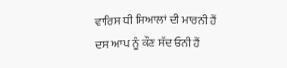ਵਾਰਿਸ ਧੀ ਸਿਆਲਾਂ ਦੀ ਮਾਰਨੀ ਹੈਂ
ਦਸ ਆਪ ਨੂੰ ਕੌਣ ਸੱਦ ਓਨੀ ਹੈਂ